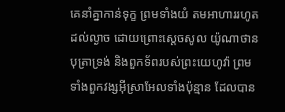គេនាំគ្នាកាន់ទុក្ខ ព្រមទាំងយំ តមអាហាររហូតដល់ល្ងាច ដោយព្រោះស្តេចសូល យ៉ូណាថានបុត្រាទ្រង់ និងពួកទ័ពរបស់ព្រះយេហូវ៉ា ព្រមទាំងពួកវង្សអ៊ីស្រាអែលទាំងប៉ុន្មាន ដែលបាន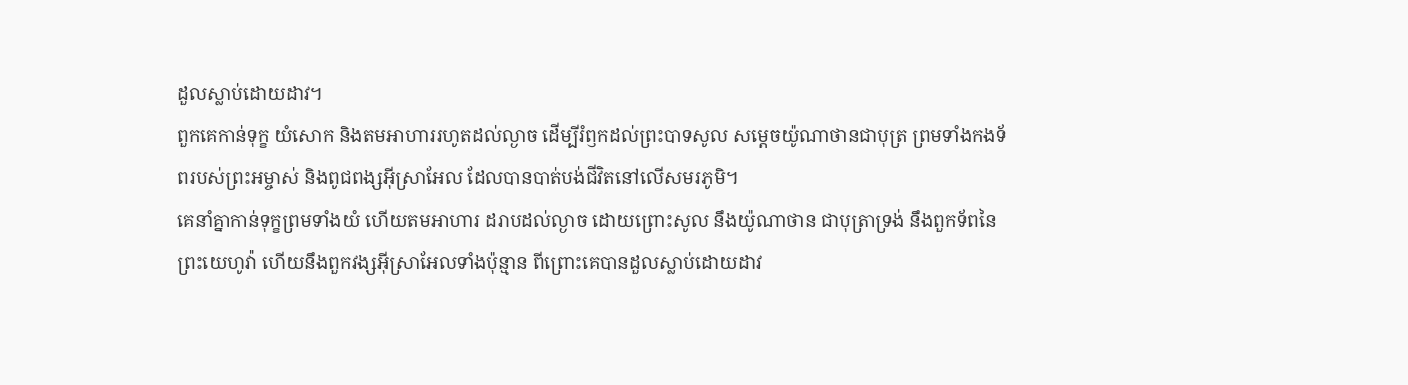ដួលស្លាប់ដោយដាវ។
ពួកគេកាន់ទុក្ខ យំសោក និងតមអាហាររហូតដល់ល្ងាច ដើម្បីរំឭកដល់ព្រះបាទសូល សម្ដេចយ៉ូណាថានជាបុត្រ ព្រមទាំងកងទ័ពរបស់ព្រះអម្ចាស់ និងពូជពង្សអ៊ីស្រាអែល ដែលបានបាត់បង់ជីវិតនៅលើសមរភូមិ។
គេនាំគ្នាកាន់ទុក្ខព្រមទាំងយំ ហើយតមអាហារ ដរាបដល់ល្ងាច ដោយព្រោះសូល នឹងយ៉ូណាថាន ជាបុត្រាទ្រង់ នឹងពួកទ័ពនៃព្រះយេហូវ៉ា ហើយនឹងពួកវង្សអ៊ីស្រាអែលទាំងប៉ុន្មាន ពីព្រោះគេបានដួលស្លាប់ដោយដាវ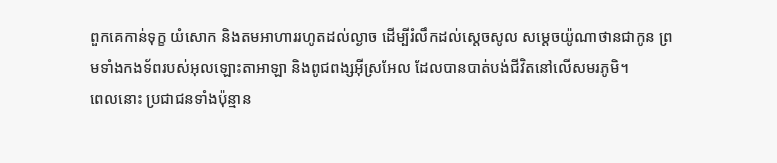ពួកគេកាន់ទុក្ខ យំសោក និងតមអាហាររហូតដល់ល្ងាច ដើម្បីរំលឹកដល់ស្តេចសូល សម្តេចយ៉ូណាថានជាកូន ព្រមទាំងកងទ័ពរបស់អុលឡោះតាអាឡា និងពូជពង្សអ៊ីស្រអែល ដែលបានបាត់បង់ជីវិតនៅលើសមរភូមិ។
ពេលនោះ ប្រជាជនទាំងប៉ុន្មាន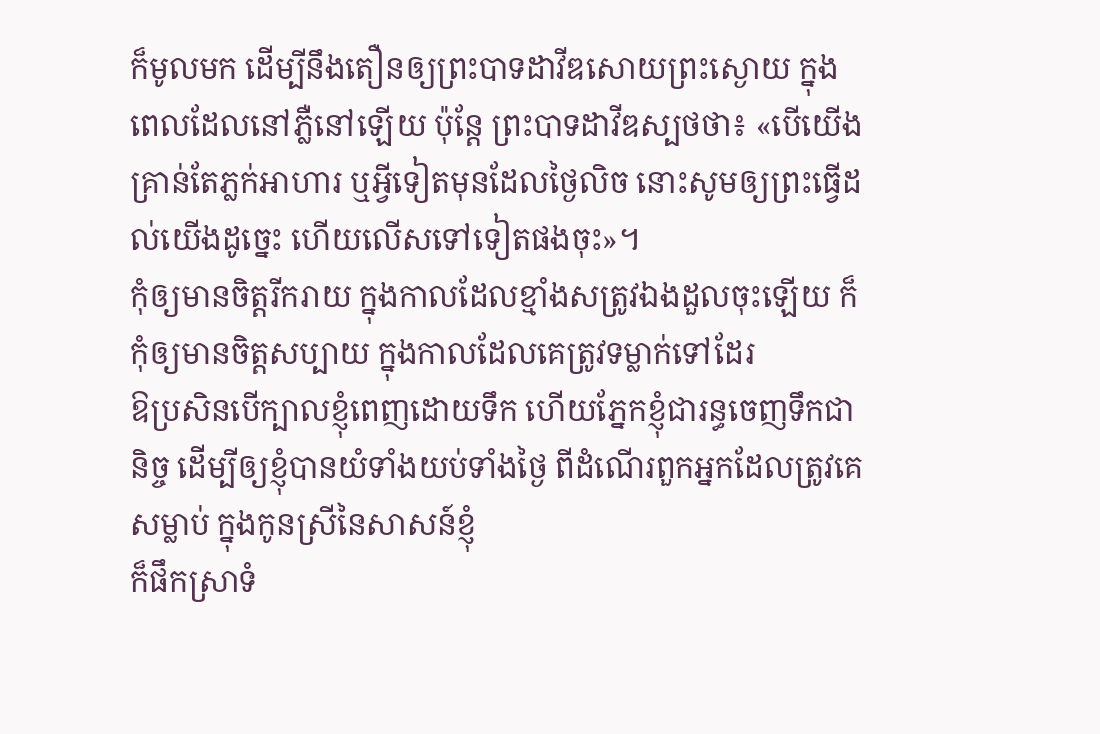ក៏មូលមក ដើម្បីនឹងតឿនឲ្យព្រះបាទដាវីឌសោយព្រះស្ងោយ ក្នុងពេលដែលនៅភ្លឺនៅឡើយ ប៉ុន្តែ ព្រះបាទដាវីឌស្បថថា៖ «បើយើងគ្រាន់តែភ្លក់អាហារ ឬអ្វីទៀតមុនដែលថ្ងៃលិច នោះសូមឲ្យព្រះធ្វើដល់យើងដូច្នេះ ហើយលើសទៅទៀតផងចុះ»។
កុំឲ្យមានចិត្តរីករាយ ក្នុងកាលដែលខ្មាំងសត្រូវឯងដួលចុះឡើយ ក៏កុំឲ្យមានចិត្តសប្បាយ ក្នុងកាលដែលគេត្រូវទម្លាក់ទៅដែរ
ឱប្រសិនបើក្បាលខ្ញុំពេញដោយទឹក ហើយភ្នែកខ្ញុំជារន្ធចេញទឹកជានិច្ច ដើម្បីឲ្យខ្ញុំបានយំទាំងយប់ទាំងថ្ងៃ ពីដំណើរពួកអ្នកដែលត្រូវគេសម្លាប់ ក្នុងកូនស្រីនៃសាសន៍ខ្ញុំ
ក៏ផឹកស្រាទំ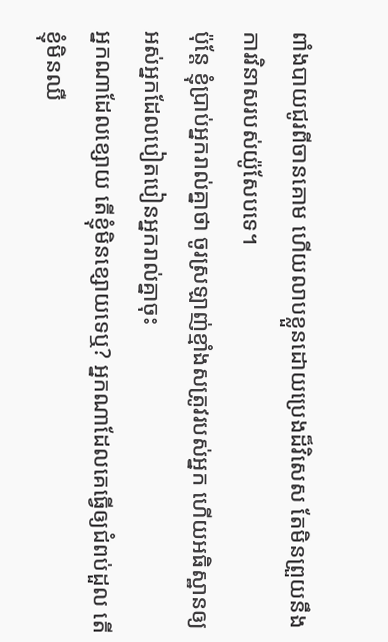ពាំងបាយជូរពីចានគោម ហើយលាបខ្លួនដោយប្រេងដ៏វិសេស តែមិនព្រួយនឹងការវិនាសរបស់យ៉ូសែបទេ។
ប៉ុន្តែ ខ្ញុំប្រាប់អ្នករាល់គ្នាថា ចូរស្រឡាញ់ខ្មាំងសត្រូវរបស់អ្នក ហើយអធិស្ឋានឲ្យអស់អ្នកដែលបៀតបៀនអ្នករាល់គ្នាចុះ
អ្នកណាដែលខ្សោយ តើខ្ញុំមិនខ្សោយទេឬ? អ្នកណាដែលគេធ្វើឲ្យជំពប់ដួល តើខ្ញុំមិនឈឺ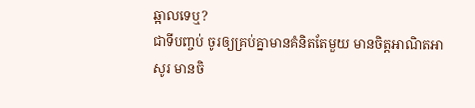ឆ្អាលទេឬ?
ជាទីបញ្ចប់ ចូរឲ្យគ្រប់គ្នាមានគំនិតតែមួយ មានចិត្តអាណិតអាសូរ មានចិ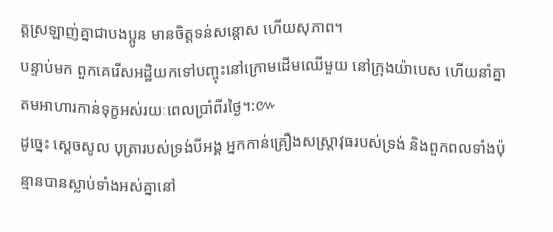ត្តស្រឡាញ់គ្នាជាបងប្អូន មានចិត្តទន់សន្តោស ហើយសុភាព។
បន្ទាប់មក ពួកគេរើសអដ្ឋិយកទៅបញ្ចុះនៅក្រោមដើមឈើមួយ នៅក្រុងយ៉ាបេស ហើយនាំគ្នាតមអាហារកាន់ទុក្ខអស់រយៈពេលប្រាំពីរថ្ងៃ។:៚
ដូច្នេះ ស្តេចសូល បុត្រារបស់ទ្រង់បីអង្គ អ្នកកាន់គ្រឿងសស្ត្រាវុធរបស់ទ្រង់ និងពួកពលទាំងប៉ុន្មានបានស្លាប់ទាំងអស់គ្នានៅ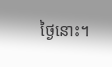ថ្ងៃនោះ។